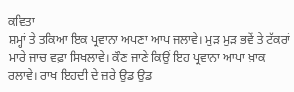ਕਵਿਤਾ
ਸ਼ਮ੍ਹਾਂ ਤੇ ਤਕਿਆ ਇਕ ਪ੍ਰਵਾਨਾ ਅਪਣਾ ਆਪ ਜਲਾਵੇ। ਮੁੜ ਮੁੜ ਭਵੇਂ ਤੇ ਟੱਕਰਾਂ ਮਾਰੇ ਜਾਚ ਵਫ਼ਾ ਸਿਖਲਾਵੇ। ਕੌਣ ਜਾਣੇ ਕਿਉਂ ਇਹ ਪ੍ਰਵਾਨਾ ਆਪਾ ਖ਼ਾਕ ਰਲਾਵੇ। ਰਾਖ ਇਹਦੀ ਦੇ ਜ਼ਰੇ ਉਡ ਉਡ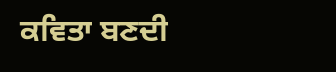ਕਵਿਤਾ ਬਣਦੀ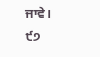ਜਾਵੇ।
੯੭